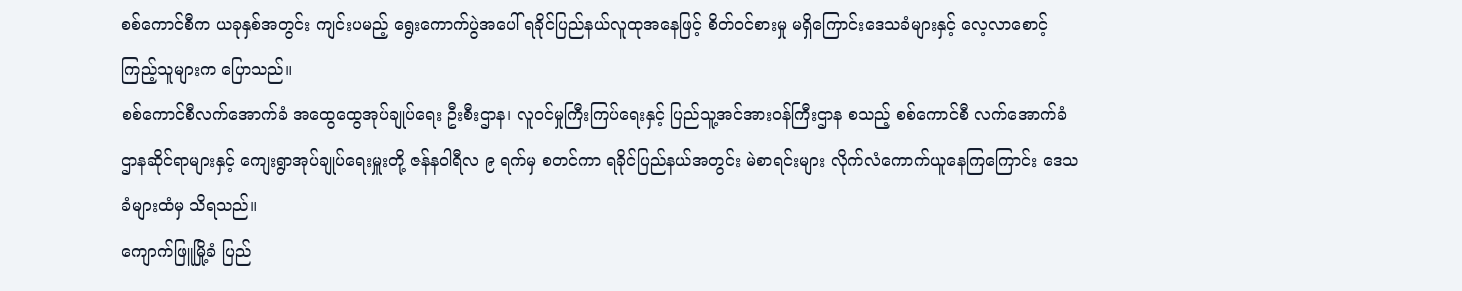စစ်ကောင်စီက ယခုနှစ်အတွင်း ကျင်းပမည့် ရွေးကောက်ပွဲအပေါ် ရခိုင်ပြည်နယ်လူထုအနေဖြင့် စိတ်ဝင်စားမှု မရှိကြောင်းဒေသခံများနှင့် လေ့လာစောင့်ကြည့်သူများက ပြောသည်။
စစ်ကောင်စီလက်အောက်ခံ အထွေထွေအုပ်ချုပ်ရေး ဦးစီးဌာန၊ လူဝင်မှုကြီးကြပ်ရေးနှင့် ပြည်သူ့အင်အားဝန်ကြီးဌာန စသည့် စစ်ကောင်စီ လက်အောက်ခံဌာနဆိုင်ရာများနှင့် ကျေးရွာအုပ်ချုပ်ရေးမှူးတို့ ဇန်နဝါရီလ ၉ ရက်မှ စတင်ကာ ရခိုင်ပြည်နယ်အတွင်း မဲစာရင်းများ လိုက်လံကောက်ယူနေကြကြောင်း ဒေသခံများထံမှ သိရသည်။
ကျောက်ဖြူမြို့ခံ ပြည်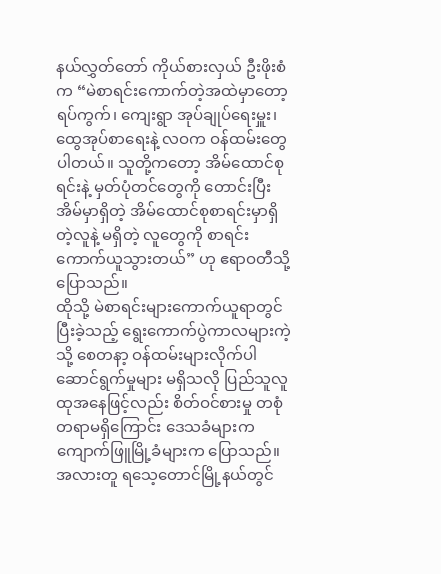နယ်လွှတ်တော် ကိုယ်စားလှယ် ဦးဖိုးစံက “မဲစာရင်းကောက်တဲ့အထဲမှာတော့ ရပ်ကွက်၊ ကျေးရွာ အုပ်ချုပ်ရေးမှူး၊ ထွေအုပ်စာရေးနဲ့ လဝက ဝန်ထမ်းတွေ ပါတယ်။ သူတို့ကတော့ အိမ်ထောင်စုရင်းနဲ့ မှတ်ပုံတင်တွေကို တောင်းပြီး အိမ်မှာရှိတဲ့ အိမ်ထောင်စုစာရင်းမှာရှိတဲ့လူနဲ့ မရှိတဲ့ လူတွေကို စာရင်းကောက်ယူသွားတယ်” ဟု ဧရာဝတီသို့ ပြောသည်။
ထိုသို့ မဲစာရင်းများကောက်ယူရာတွင် ပြီးခဲ့သည့် ရွေးကောက်ပွဲကာလများကဲ့သို့ စေတနာ့ ဝန်ထမ်းများလိုက်ပါ ဆောင်ရွက်မှုများ မရှိသလို ပြည်သူလူထုအနေဖြင့်လည်း စိတ်ဝင်စားမှု တစုံတရာမရှိကြောင်း ဒေသခံများက ကျောက်ဖြူမြို့ခံများက ပြောသည်။
အလားတူ ရသေ့တောင်မြို့နယ်တွင်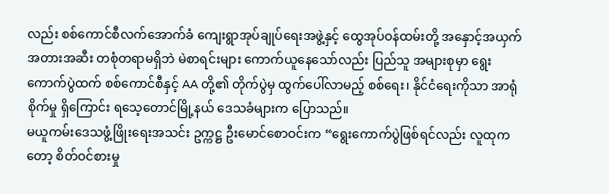လည်း စစ်ကောင်စီလက်အောက်ခံ ကျေးရွာအုပ်ချုပ်ရေးအဖွဲ့နှင့် ထွေအုပ်ဝန်ထမ်းတို့ အနှောင့်အယှက် အတားအဆီး တစုံတရာမရှိဘဲ မဲစာရင်းများ ကောက်ယူနေသော်လည်း ပြည်သူ အများစုမှာ ရွေး ကောက်ပွဲထက် စစ်ကောင်စီနှင့် AA တို့၏ တိုက်ပွဲမှ ထွက်ပေါ်လာမည့် စစ်ရေး၊ နိုင်ငံရေးကိုသာ အာရုံစိုက်မှု ရှိကြောင်း ရသေ့တောင်မြို့နယ် ဒေသခံများက ပြောသည်။
မယူကမ်းဒေသဖွံ့ဖြိုးရေးအသင်း ဥက္ကဋ္ဌ ဦးမောင်စောဝင်းက “ရွေးကောက်ပွဲဖြစ်ရင်လည်း လူထုကတော့ စိတ်ဝင်စားမှု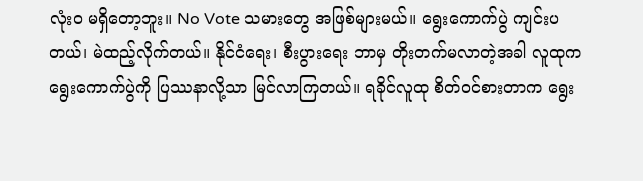လုံးဝ မရှိတော့ဘူး။ No Vote သမားတွေ အဖြစ်များမယ်။ ရွေးကောက်ပွဲ ကျင်းပတယ်၊ မဲထည့်လိုက်တယ်။ နိုင်ငံရေး၊ စီးပွားရေး ဘာမှ တိုးတက်မလာတဲ့အခါ လူထုက ရွေးကောက်ပွဲကို ပြဿနာလို့သာ မြင်လာကြတယ်။ ရခိုင်လူထု စိတ်ဝင်စားတာက ရွေး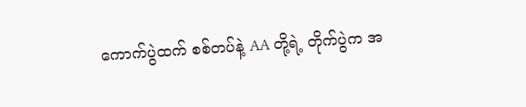ကောက်ပွဲထက် စစ်တပ်နဲ့ AA တို့ရဲ့ တိုက်ပွဲက အ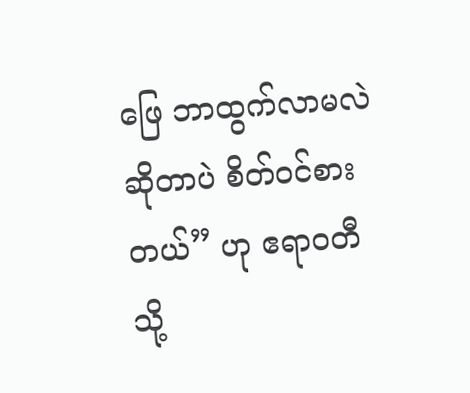ဖြေ ဘာထွက်လာမလဲ ဆိုတာပဲ စိတ်ဝင်စားတယ်” ဟု ဧရာဝတီသို့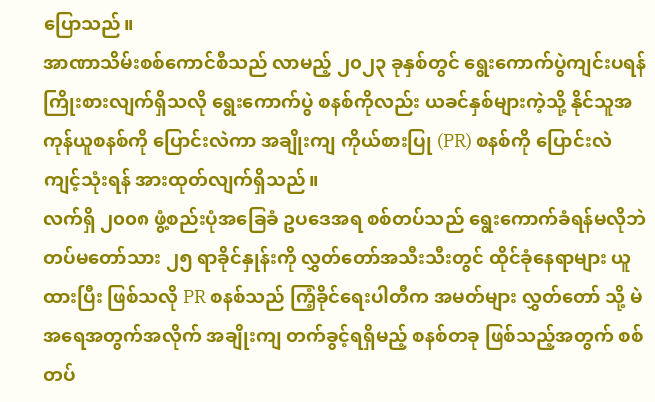ပြောသည်။
အာဏာသိမ်းစစ်ကောင်စီသည် လာမည့် ၂၀၂၃ ခုနှစ်တွင် ရွေးကောက်ပွဲကျင်းပရန် ကြိုးစားလျက်ရှိသလို ရွေးကောက်ပွဲ စနစ်ကိုလည်း ယခင်နှစ်များကဲ့သို့ နိုင်သူအကုန်ယူစနစ်ကို ပြောင်းလဲကာ အချိုးကျ ကိုယ်စားပြု (PR) စနစ်ကို ပြောင်းလဲ ကျင့်သုံးရန် အားထုတ်လျက်ရှိသည်။
လက်ရှိ ၂၀၀၈ ဖွံ့စည်းပုံအခြေခံ ဥပဒေအရ စစ်တပ်သည် ရွေးကောက်ခံရန်မလိုဘဲ တပ်မတော်သား ၂၅ ရာခိုင်နှုန်းကို လွှတ်တော်အသီးသီးတွင် ထိုင်ခုံနေရာများ ယူထားပြီး ဖြစ်သလို PR စနစ်သည် ကြံ့ခိုင်ရေးပါတီက အမတ်များ လွှတ်တော် သို့ မဲအရေအတွက်အလိုက် အချိုးကျ တက်ခွင့်ရရှိမည့် စနစ်တခု ဖြစ်သည့်အတွက် စစ်တပ်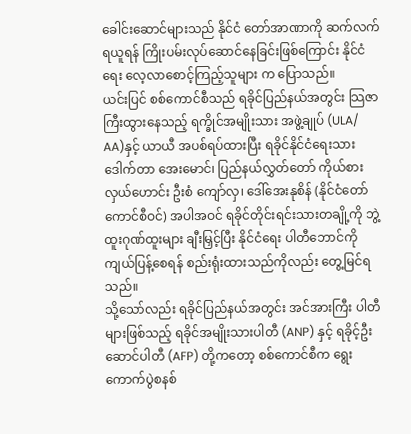ခေါင်းဆောင်များသည် နိုင်ငံ တော်အာဏာကို ဆက်လက် ရယူရန် ကြိုးပမ်းလုပ်ဆောင်နေခြင်းဖြစ်ကြောင်း နိုင်ငံရေး လေ့လာစောင့်ကြည့်သူများ က ပြောသည်။
ယင်းပြင် စစ်ကောင်စီသည် ရခိုင်ပြည်နယ်အတွင်း သြဇာကြီးထွားနေသည့် ရက္ခိုင်အမျိုးသား အဖွဲ့ချုပ် (ULA/ AA)နှင့် ယာယီ အပစ်ရပ်ထားပြီး ရခိုင်နိုင်ငံရေးသား ဒေါက်တာ အေးမောင်၊ ပြည်နယ်လွှတ်တော် ကိုယ်စားလှယ်ဟောင်း ဦးစံ ကျော်လှ၊ ဒေါ်အေးနုစိန် (နိုင်ငံတော်ကောင်စီဝင်) အပါအဝင် ရခိုင်တိုင်းရင်းသားတချို့ကို ဘွဲ့ထူးဂုဏ်ထူးများ ချီးမြှင့်ပြီး နိုင်ငံရေး ပါတီဘောင်ကို ကျယ်ပြန့်စေရန် စည်းရုံးထားသည်ကိုလည်း တွေ့မြင်ရသည်။
သို့သော်လည်း ရခိုင်ပြည်နယ်အတွင်း အင်အားကြီး ပါတီများဖြစ်သည့် ရခိုင်အမျိုးသားပါတီ (ANP) နှင့် ရခိုင့်ဦးဆောင်ပါတီ (AFP) တို့ကတော့ စစ်ကောင်စီက ရွေးကောက်ပွဲစနစ်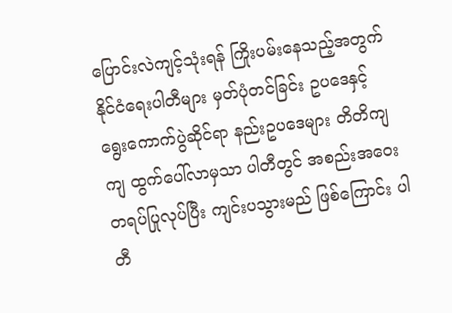ပြောင်းလဲကျင့်သုံးရန် ကြိုးပမ်းနေသည့်အတွက် နိုင်ငံရေးပါတီများ မှတ်ပုံတင်ခြင်း ဥပဒေနှင့် ရွေးကောက်ပွဲဆိုင်ရာ နည်းဥပဒေများ တိတိကျကျ ထွက်ပေါ်လာမှသာ ပါတီတွင် အစည်းအဝေး တရပ်ပြုလုပ်ပြီး ကျင်းပသွားမည် ဖြစ်ကြောင်း ပါတီ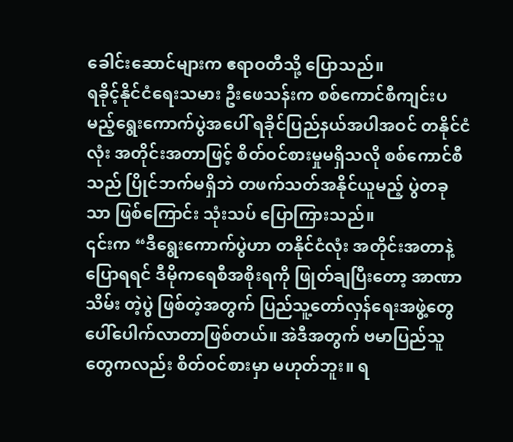ခေါင်းဆောင်များက ဧရာဝတီသို့ ပြောသည်။
ရခိုင့်နိုင်ငံရေးသမား ဦးဖေသန်းက စစ်ကောင်စီကျင်းပမည့်ရွေးကောက်ပွဲအပေါ် ရခိုင်ပြည်နယ်အပါအဝင် တနိုင်ငံလုံး အတိုင်းအတာဖြင့် စိတ်ဝင်စားမှုမရှိသလို စစ်ကောင်စီသည် ပြိုင်ဘက်မရှိဘဲ တဖက်သတ်အနိုင်ယူမည့် ပွဲတခုသာ ဖြစ်ကြောင်း သုံးသပ် ပြောကြားသည်။
၎င်းက “ဒီရွေးကောက်ပွဲဟာ တနိုင်ငံလုံး အတိုင်းအတာနဲ့ ပြောရရင် ဒီမိုကရေစီအစိုးရကို ဖြုတ်ချပြီးတော့ အာဏာသိမ်း တဲ့ပွဲ ဖြစ်တဲ့အတွက် ပြည်သူ့တော်လှန်ရေးအဖွဲ့တွေ ပေါ်ပေါက်လာတာဖြစ်တယ်။ အဲဒီအတွက် ဗမာပြည်သူတွေကလည်း စိတ်ဝင်စားမှာ မဟုတ်ဘူး။ ရ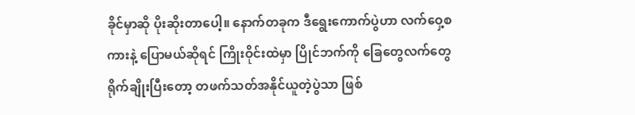ခိုင်မှာဆို ပိုးဆိုးတာပေါ့။ နောက်တခုက ဒီရွေးကောက်ပွဲဟာ လက်ဝှေ့စကားနဲ့ ပြောမယ်ဆိုရင် ကြိုးဝိုင်းထဲမှာ ပြိုင်ဘက်ကို ခြေတွေလက်တွေ ရိုက်ချိုးပြီးတော့ တဖက်သတ်အနိုင်ယူတဲ့ပွဲသာ ဖြစ်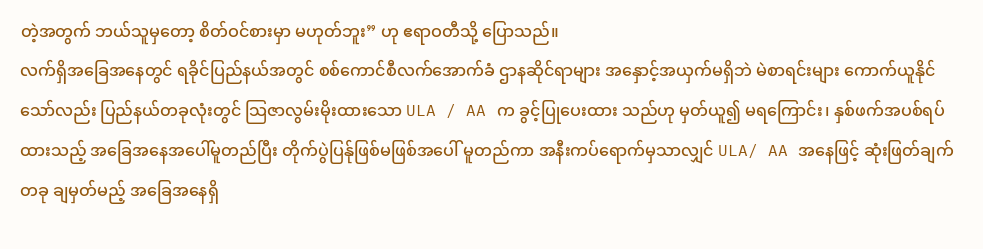တဲ့အတွက် ဘယ်သူမှတော့ စိတ်ဝင်စားမှာ မဟုတ်ဘူး” ဟု ဧရာဝတီသို့ ပြောသည်။
လက်ရှိအခြေအနေတွင် ရခိုင်ပြည်နယ်အတွင် စစ်ကောင်စီလက်အောက်ခံ ဌာနဆိုင်ရာများ အနှောင့်အယှက်မရှိဘဲ မဲစာရင်းများ ကောက်ယူနိုင်သော်လည်း ပြည်နယ်တခုလုံးတွင် သြဇာလွမ်းမိုးထားသော ULA / AA က ခွင့်ပြုပေးထား သည်ဟု မှတ်ယူ၍ မရကြောင်း၊ နှစ်ဖက်အပစ်ရပ်ထားသည့် အခြေအနေအပေါ်မူတည်ပြီး တိုက်ပွဲပြန်ုဖြစ်မဖြစ်အပေါ် မူတည်ကာ အနီးကပ်ရောက်မှသာလျှင် ULA/ AA အနေဖြင့် ဆုံးဖြတ်ချက်တခု ချမှတ်မည့် အခြေအနေရှိ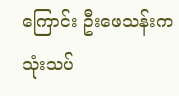ကြောင်း ဦးဖေသန်းက သုံးသပ်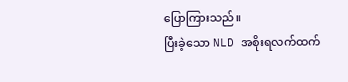ပြောကြားသည်။
ပြီးခဲ့သော NLD အစိုးရလက်ထက်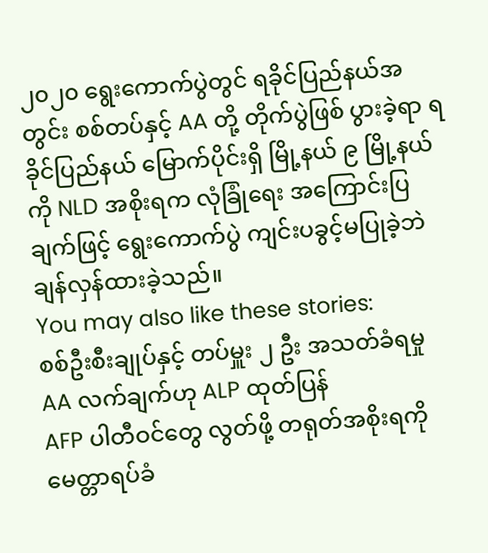၂၀၂၀ ရွေးကောက်ပွဲတွင် ရခိုင်ပြည်နယ်အတွင်း စစ်တပ်နှင့် AA တို့ တိုက်ပွဲဖြစ် ပွားခဲ့ရာ ရခိုင်ပြည်နယ် မြောက်ပိုင်းရှိ မြို့နယ် ၉ မြို့နယ်ကို NLD အစိုးရက လုံခြုံရေး အကြောင်းပြချက်ဖြင့် ရွေးကောက်ပွဲ ကျင်းပခွင့်မပြုခဲ့ဘဲ ချန်လှန်ထားခဲ့သည်။
You may also like these stories:
စစ်ဦးစီးချုပ်နှင့် တပ်မှူး ၂ ဦး အသတ်ခံရမှု AA လက်ချက်ဟု ALP ထုတ်ပြန်
AFP ပါတီဝင်တွေ လွတ်ဖို့ တရုတ်အစိုးရကို မေတ္တာရပ်ခံ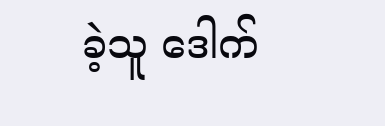ခဲ့သူ ဒေါက်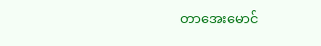တာအေးမောင်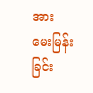အား မေးမြန်းခြင်း